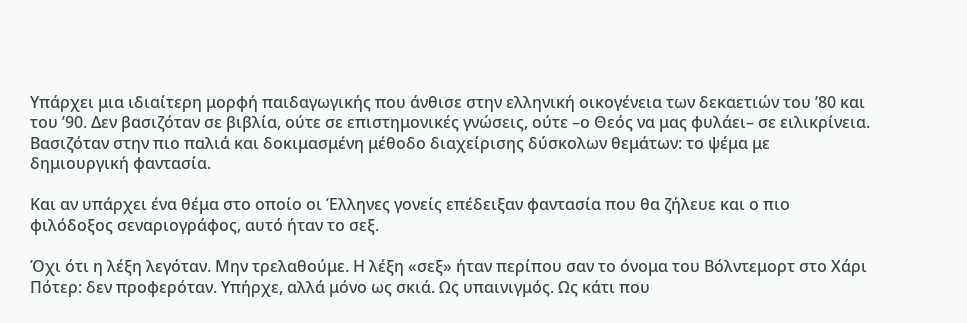Υπάρχει μια ιδιαίτερη μορφή παιδαγωγικής που άνθισε στην ελληνική οικογένεια των δεκαετιών του ’80 και του ’90. Δεν βασιζόταν σε βιβλία, ούτε σε επιστημονικές γνώσεις, ούτε –ο Θεός να μας φυλάει– σε ειλικρίνεια. Βασιζόταν στην πιο παλιά και δοκιμασμένη μέθοδο διαχείρισης δύσκολων θεμάτων: το ψέμα με δημιουργική φαντασία.

Και αν υπάρχει ένα θέμα στο οποίο οι Έλληνες γονείς επέδειξαν φαντασία που θα ζήλευε και ο πιο φιλόδοξος σεναριογράφος, αυτό ήταν το σεξ.

Όχι ότι η λέξη λεγόταν. Μην τρελαθούμε. Η λέξη «σεξ» ήταν περίπου σαν το όνομα του Βόλντεμορτ στο Χάρι Πότερ: δεν προφερόταν. Υπήρχε, αλλά μόνο ως σκιά. Ως υπαινιγμός. Ως κάτι που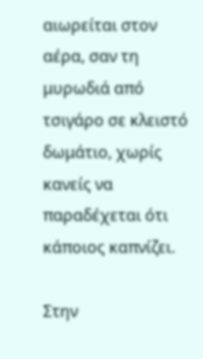αιωρείται στον αέρα, σαν τη μυρωδιά από τσιγάρο σε κλειστό δωμάτιο, χωρίς κανείς να παραδέχεται ότι κάποιος καπνίζει.

Στην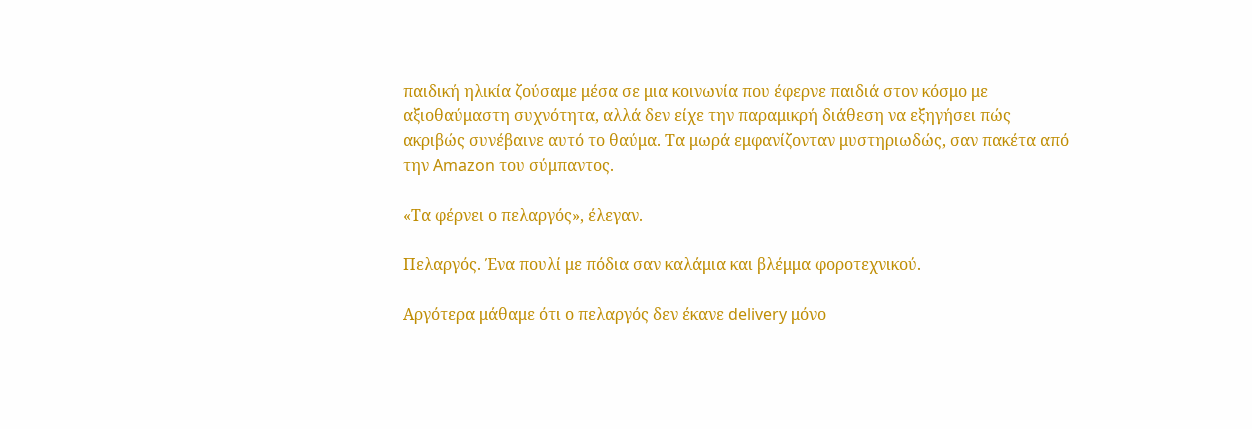παιδική ηλικία ζούσαμε μέσα σε μια κοινωνία που έφερνε παιδιά στον κόσμο με αξιοθαύμαστη συχνότητα, αλλά δεν είχε την παραμικρή διάθεση να εξηγήσει πώς ακριβώς συνέβαινε αυτό το θαύμα. Τα μωρά εμφανίζονταν μυστηριωδώς, σαν πακέτα από την Amazon του σύμπαντος.

«Τα φέρνει ο πελαργός», έλεγαν.

Πελαργός. Ένα πουλί με πόδια σαν καλάμια και βλέμμα φοροτεχνικού.

Αργότερα μάθαμε ότι ο πελαργός δεν έκανε delivery μόνο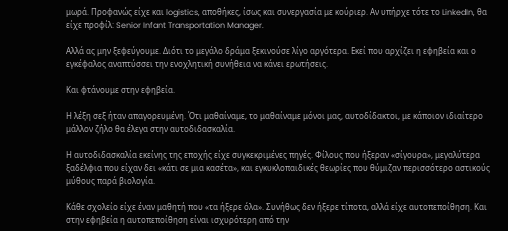μωρά. Προφανώς είχε και logistics, αποθήκες, ίσως και συνεργασία με κούριερ. Αν υπήρχε τότε το LinkedIn, θα είχε προφίλ: Senior Infant Transportation Manager.

Αλλά ας μην ξεφεύγουμε. Διότι το μεγάλο δράμα ξεκινούσε λίγο αργότερα. Εκεί που αρχίζει η εφηβεία και ο εγκέφαλος αναπτύσσει την ενοχλητική συνήθεια να κάνει ερωτήσεις.

Και φτάνουμε στην εφηβεία.

Η λέξη σεξ ήταν απαγορευμένη. Ότι μαθαίναμε, το μαθαίναμε μόνοι μας, αυτοδίδακτοι, με κάποιον ιδιαίτερο μάλλον ζήλο θα έλεγα στην αυτοδιδασκαλία.

Η αυτοδιδασκαλία εκείνης της εποχής είχε συγκεκριμένες πηγές. Φίλους που ήξεραν «σίγουρα», μεγαλύτερα ξαδέλφια που είχαν δει «κάτι σε μια κασέτα», και εγκυκλοπαιδικές θεωρίες που θύμιζαν περισσότερο αστικούς μύθους παρά βιολογία.

Κάθε σχολείο είχε έναν μαθητή που «τα ήξερε όλα». Συνήθως δεν ήξερε τίποτα, αλλά είχε αυτοπεποίθηση. Και στην εφηβεία η αυτοπεποίθηση είναι ισχυρότερη από την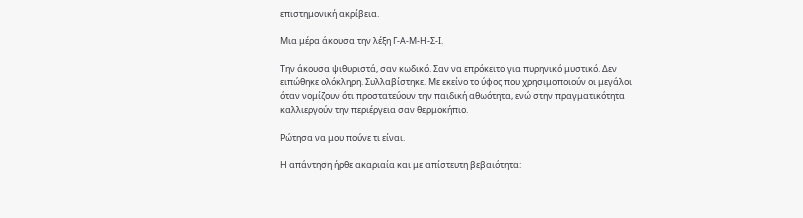επιστημονική ακρίβεια.

Μια μέρα άκουσα την λέξη Γ-Α-Μ-Η-Σ-Ι.

Την άκουσα ψιθυριστά, σαν κωδικό. Σαν να επρόκειτο για πυρηνικό μυστικό. Δεν ειπώθηκε ολόκληρη. Συλλαβίστηκε. Με εκείνο το ύφος που χρησιμοποιούν οι μεγάλοι όταν νομίζουν ότι προστατεύουν την παιδική αθωότητα, ενώ στην πραγματικότητα καλλιεργούν την περιέργεια σαν θερμοκήπιο.

Ρώτησα να μου πούνε τι είναι.

Η απάντηση ήρθε ακαριαία και με απίστευτη βεβαιότητα: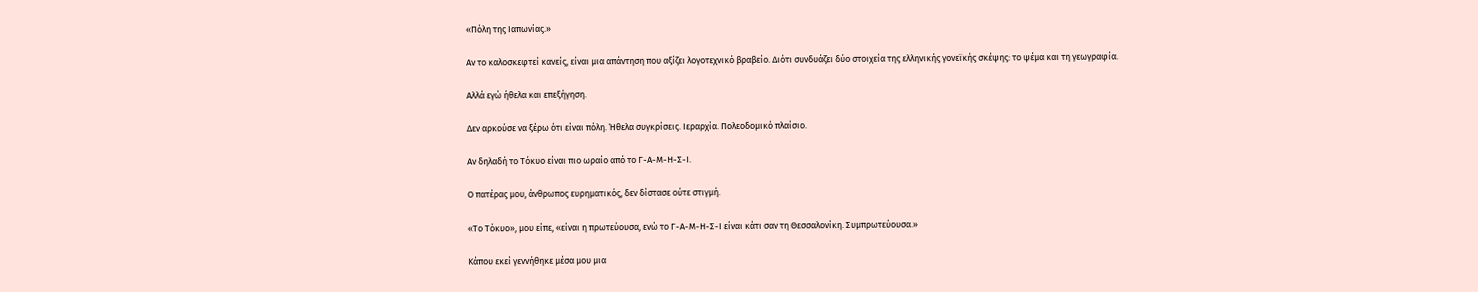«Πόλη της Ιαπωνίας.»

Αν το καλοσκεφτεί κανείς, είναι μια απάντηση που αξίζει λογοτεχνικό βραβείο. Διότι συνδυάζει δύο στοιχεία της ελληνικής γονεϊκής σκέψης: το ψέμα και τη γεωγραφία.

Αλλά εγώ ήθελα και επεξήγηση.

Δεν αρκούσε να ξέρω ότι είναι πόλη. Ήθελα συγκρίσεις. Ιεραρχία. Πολεοδομικό πλαίσιο.

Αν δηλαδή το Τόκυο είναι πιο ωραίο από το Γ-Α-Μ-Η-Σ-Ι.

Ο πατέρας μου, άνθρωπος ευρηματικός, δεν δίστασε ούτε στιγμή.

«Το Τόκυο», μου είπε, «είναι η πρωτεύουσα, ενώ το Γ-Α-Μ-Η-Σ-Ι είναι κάτι σαν τη Θεσσαλονίκη. Συμπρωτεύουσα.»

Κάπου εκεί γεννήθηκε μέσα μου μια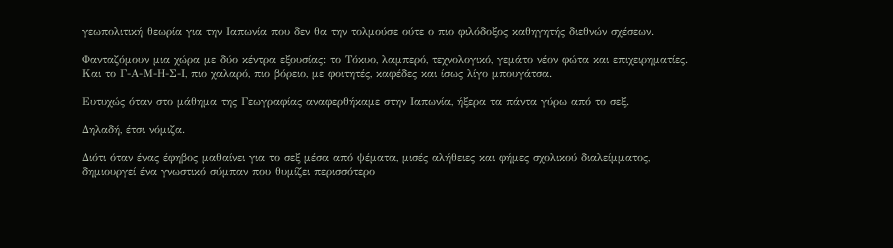γεωπολιτική θεωρία για την Ιαπωνία που δεν θα την τολμούσε ούτε ο πιο φιλόδοξος καθηγητής διεθνών σχέσεων.

Φανταζόμουν μια χώρα με δύο κέντρα εξουσίας: το Τόκυο, λαμπερό, τεχνολογικό, γεμάτο νέον φώτα και επιχειρηματίες. Και το Γ-Α-Μ-Η-Σ-Ι, πιο χαλαρό, πιο βόρειο, με φοιτητές, καφέδες και ίσως λίγο μπουγάτσα.

Ευτυχώς όταν στο μάθημα της Γεωγραφίας αναφερθήκαμε στην Ιαπωνία, ήξερα τα πάντα γύρω από το σεξ.

Δηλαδή, έτσι νόμιζα.

Διότι όταν ένας έφηβος μαθαίνει για το σεξ μέσα από ψέματα, μισές αλήθειες και φήμες σχολικού διαλείμματος, δημιουργεί ένα γνωστικό σύμπαν που θυμίζει περισσότερο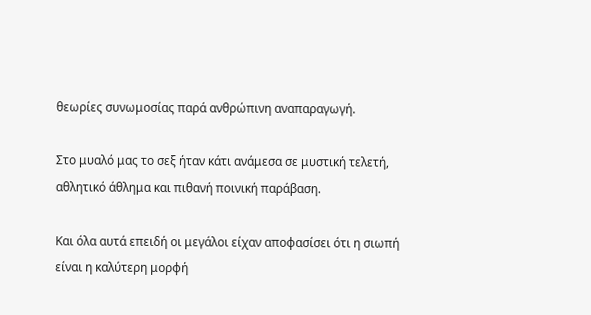θεωρίες συνωμοσίας παρά ανθρώπινη αναπαραγωγή.

Στο μυαλό μας το σεξ ήταν κάτι ανάμεσα σε μυστική τελετή, αθλητικό άθλημα και πιθανή ποινική παράβαση.

Και όλα αυτά επειδή οι μεγάλοι είχαν αποφασίσει ότι η σιωπή είναι η καλύτερη μορφή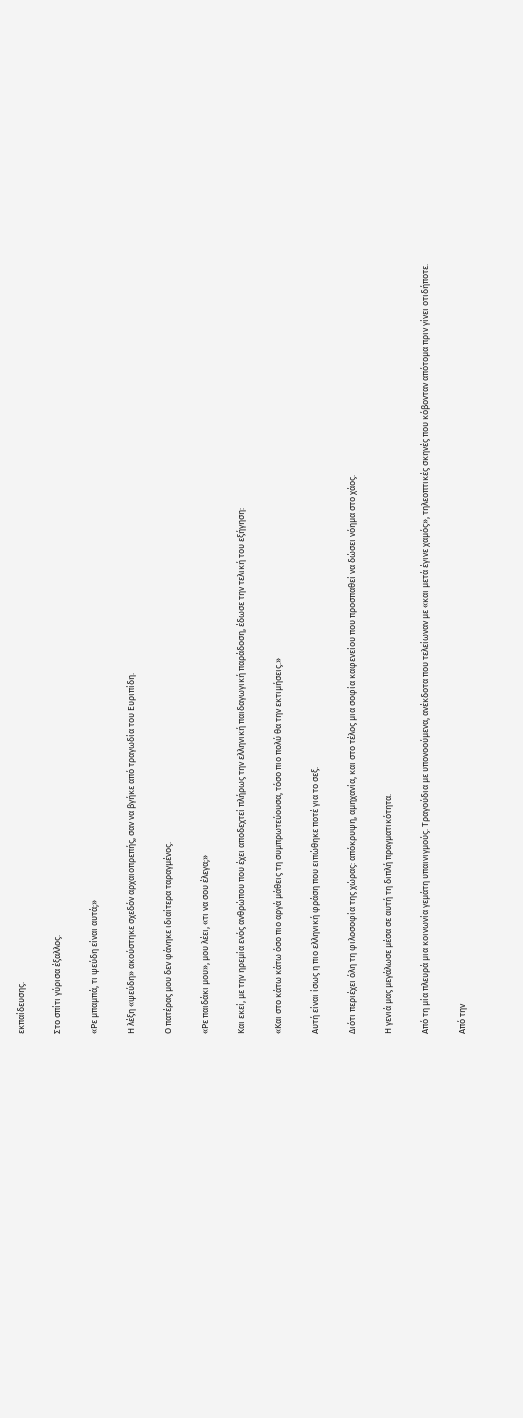εκπαίδευσης.

Στο σπίτι γύρισα έξαλλος.

«Ρε μπαμπά, τι ψεύδη είναι αυτά;»

Η λέξη «ψεύδη» ακούστηκε σχεδόν αρχαιοπρεπής, σαν να βγήκε από τραγωδία του Ευριπίδη.

Ο πατέρας μου δεν φάνηκε ιδιαίτερα ταραγμένος.

«Ρε παιδάκι μου», μου λέει, «τι να σου έλεγα;»

Και εκεί, με την ηρεμία ενός ανθρώπου που έχει αποδεχτεί πλήρως την ελληνική παιδαγωγική παράδοση, έδωσε την τελική του εξήγηση:

«Και στο κάτω κάτω όσο πιο αργά μάθεις τη συμπρωτεύουσα, τόσο πιο πολύ θα την εκτιμήσεις.»

Αυτή είναι ίσως η πιο ελληνική φράση που ειπώθηκε ποτέ για το σεξ.

Διότι περιέχει όλη τη φιλοσοφία της χώρας: απόκρυψη, αμηχανία, και στο τέλος μια σοφία καφενείου που προσπαθεί να δώσει νόημα στο χάος.

Η γενιά μας μεγάλωσε μέσα σε αυτή τη διπλή πραγματικότητα.

Από τη μία πλευρά μια κοινωνία γεμάτη υπαινιγμούς. Τραγούδια με υπονοούμενα, ανέκδοτα που τελείωναν με «και μετά έγινε χαμός», τηλεοπτικές σκηνές που κόβονταν απότομα πριν γίνει οτιδήποτε.

Από την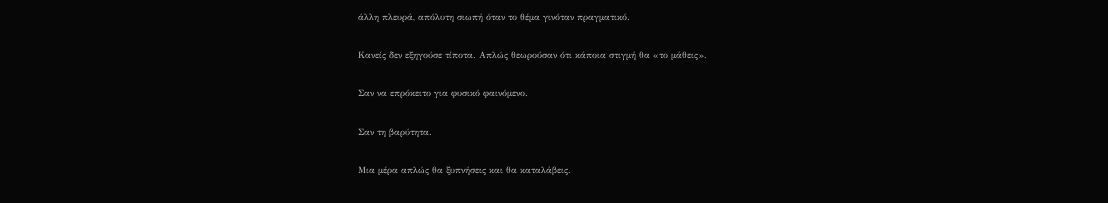άλλη πλευρά, απόλυτη σιωπή όταν το θέμα γινόταν πραγματικό.

Κανείς δεν εξηγούσε τίποτα. Απλώς θεωρούσαν ότι κάποια στιγμή θα «το μάθεις».

Σαν να επρόκειτο για φυσικό φαινόμενο.

Σαν τη βαρύτητα.

Μια μέρα απλώς θα ξυπνήσεις και θα καταλάβεις.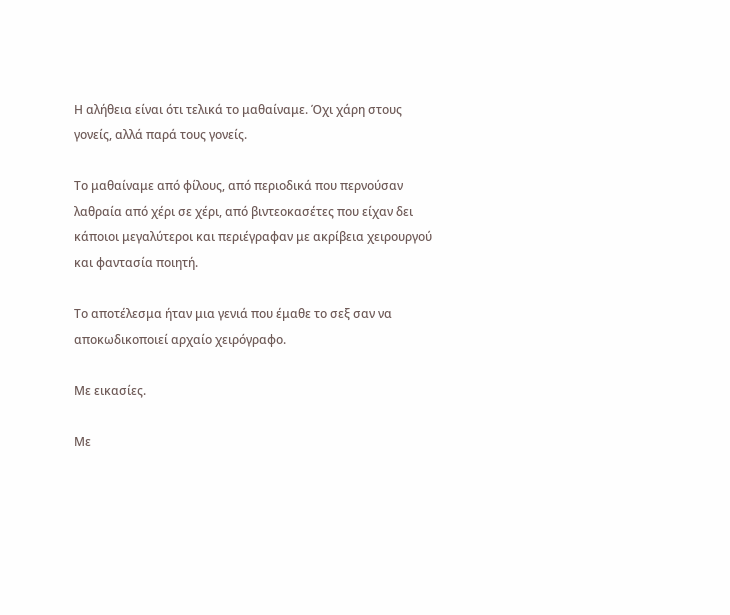Η αλήθεια είναι ότι τελικά το μαθαίναμε. Όχι χάρη στους γονείς, αλλά παρά τους γονείς.

Το μαθαίναμε από φίλους, από περιοδικά που περνούσαν λαθραία από χέρι σε χέρι, από βιντεοκασέτες που είχαν δει κάποιοι μεγαλύτεροι και περιέγραφαν με ακρίβεια χειρουργού και φαντασία ποιητή.

Το αποτέλεσμα ήταν μια γενιά που έμαθε το σεξ σαν να αποκωδικοποιεί αρχαίο χειρόγραφο.

Με εικασίες.

Με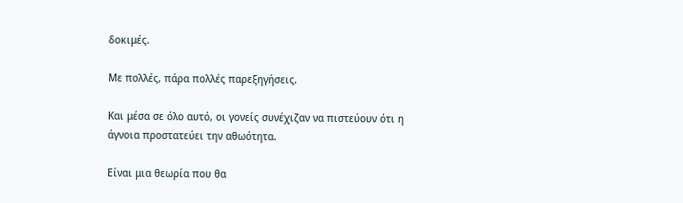δοκιμές.

Με πολλές, πάρα πολλές παρεξηγήσεις.

Και μέσα σε όλο αυτό, οι γονείς συνέχιζαν να πιστεύουν ότι η άγνοια προστατεύει την αθωότητα.

Είναι μια θεωρία που θα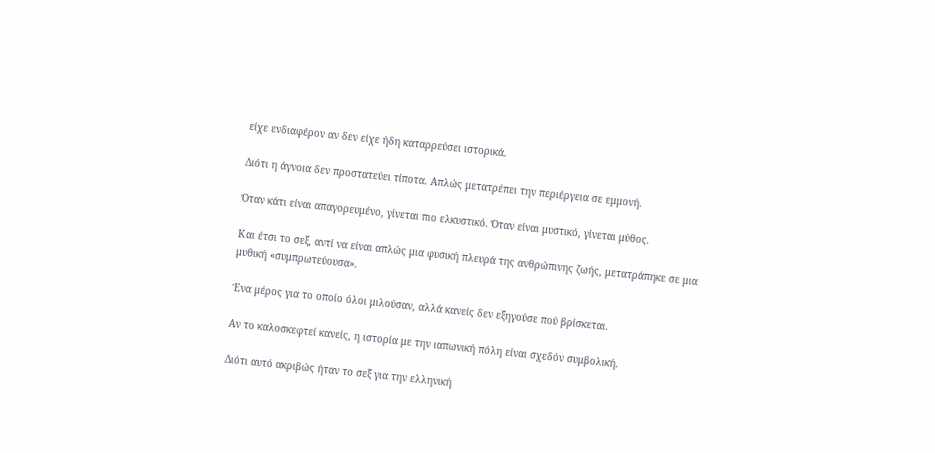είχε ενδιαφέρον αν δεν είχε ήδη καταρρεύσει ιστορικά.

Διότι η άγνοια δεν προστατεύει τίποτα. Απλώς μετατρέπει την περιέργεια σε εμμονή.

Όταν κάτι είναι απαγορευμένο, γίνεται πιο ελκυστικό. Όταν είναι μυστικό, γίνεται μύθος.

Και έτσι το σεξ, αντί να είναι απλώς μια φυσική πλευρά της ανθρώπινης ζωής, μετατράπηκε σε μια μυθική «συμπρωτεύουσα».

Ένα μέρος για το οποίο όλοι μιλούσαν, αλλά κανείς δεν εξηγούσε πού βρίσκεται.

Αν το καλοσκεφτεί κανείς, η ιστορία με την ιαπωνική πόλη είναι σχεδόν συμβολική.

Διότι αυτό ακριβώς ήταν το σεξ για την ελληνική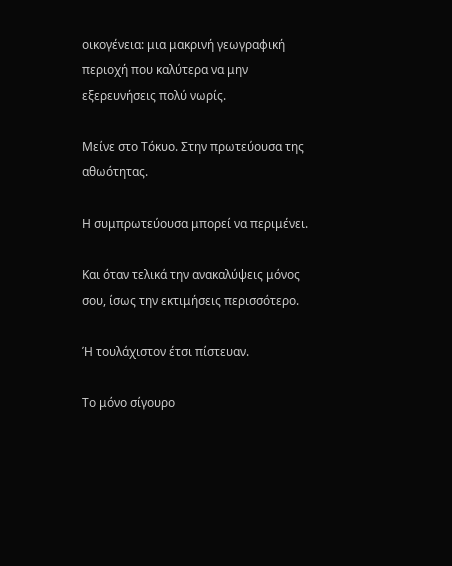οικογένεια: μια μακρινή γεωγραφική περιοχή που καλύτερα να μην εξερευνήσεις πολύ νωρίς.

Μείνε στο Τόκυο. Στην πρωτεύουσα της αθωότητας.

Η συμπρωτεύουσα μπορεί να περιμένει.

Και όταν τελικά την ανακαλύψεις μόνος σου, ίσως την εκτιμήσεις περισσότερο.

Ή τουλάχιστον έτσι πίστευαν.

Το μόνο σίγουρο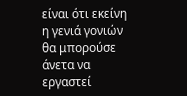είναι ότι εκείνη η γενιά γονιών θα μπορούσε άνετα να εργαστεί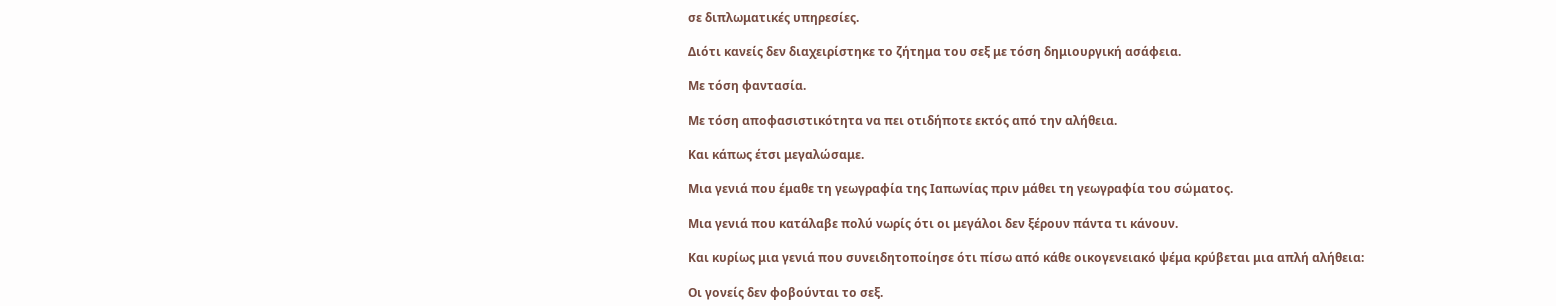σε διπλωματικές υπηρεσίες.

Διότι κανείς δεν διαχειρίστηκε το ζήτημα του σεξ με τόση δημιουργική ασάφεια.

Με τόση φαντασία.

Με τόση αποφασιστικότητα να πει οτιδήποτε εκτός από την αλήθεια.

Και κάπως έτσι μεγαλώσαμε.

Μια γενιά που έμαθε τη γεωγραφία της Ιαπωνίας πριν μάθει τη γεωγραφία του σώματος.

Μια γενιά που κατάλαβε πολύ νωρίς ότι οι μεγάλοι δεν ξέρουν πάντα τι κάνουν.

Και κυρίως μια γενιά που συνειδητοποίησε ότι πίσω από κάθε οικογενειακό ψέμα κρύβεται μια απλή αλήθεια:

Οι γονείς δεν φοβούνται το σεξ.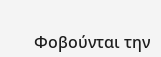Φοβούνται την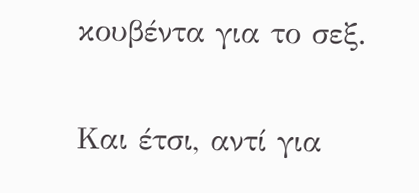κουβέντα για το σεξ.

Και έτσι, αντί για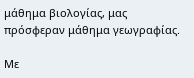μάθημα βιολογίας, μας πρόσφεραν μάθημα γεωγραφίας.

Με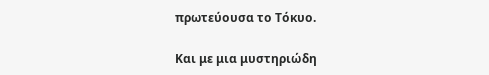πρωτεύουσα το Τόκυο.

Και με μια μυστηριώδη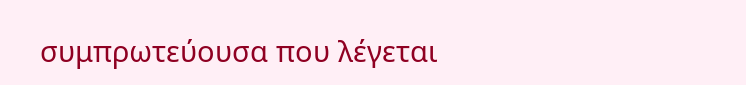συμπρωτεύουσα που λέγεται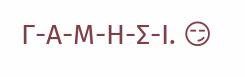Γ-Α-Μ-Η-Σ-Ι. 😏